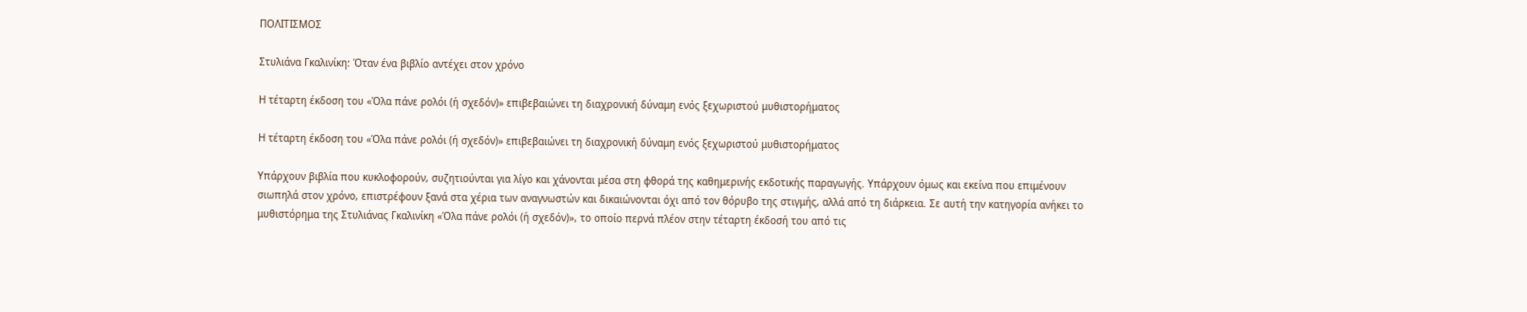ΠΟΛΙΤΙΣΜΟΣ

Στυλιάνα Γκαλινίκη: Όταν ένα βιβλίο αντέχει στον χρόνο

Η τέταρτη έκδοση του «Όλα πάνε ρολόι (ή σχεδόν)» επιβεβαιώνει τη διαχρονική δύναμη ενός ξεχωριστού μυθιστορήματος

Η τέταρτη έκδοση του «Όλα πάνε ρολόι (ή σχεδόν)» επιβεβαιώνει τη διαχρονική δύναμη ενός ξεχωριστού μυθιστορήματος

Υπάρχουν βιβλία που κυκλοφορούν, συζητιούνται για λίγο και χάνονται μέσα στη φθορά της καθημερινής εκδοτικής παραγωγής. Υπάρχουν όμως και εκείνα που επιμένουν σιωπηλά στον χρόνο, επιστρέφουν ξανά στα χέρια των αναγνωστών και δικαιώνονται όχι από τον θόρυβο της στιγμής, αλλά από τη διάρκεια. Σε αυτή την κατηγορία ανήκει το μυθιστόρημα της Στυλιάνας Γκαλινίκη «Όλα πάνε ρολόι (ή σχεδόν)», το οποίο περνά πλέον στην τέταρτη έκδοσή του από τις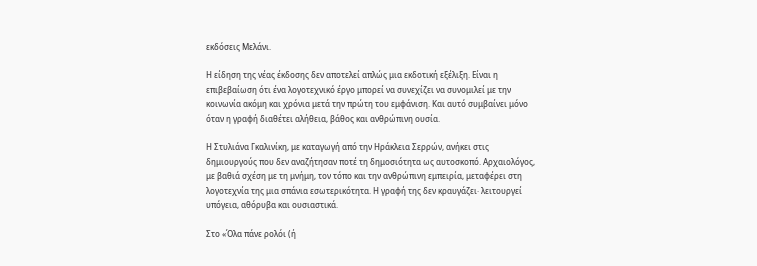εκδόσεις Μελάνι.

Η είδηση της νέας έκδοσης δεν αποτελεί απλώς μια εκδοτική εξέλιξη. Είναι η επιβεβαίωση ότι ένα λογοτεχνικό έργο μπορεί να συνεχίζει να συνομιλεί με την κοινωνία ακόμη και χρόνια μετά την πρώτη του εμφάνιση. Και αυτό συμβαίνει μόνο όταν η γραφή διαθέτει αλήθεια, βάθος και ανθρώπινη ουσία.

Η Στυλιάνα Γκαλινίκη, με καταγωγή από την Ηράκλεια Σερρών, ανήκει στις δημιουργούς που δεν αναζήτησαν ποτέ τη δημοσιότητα ως αυτοσκοπό. Αρχαιολόγος, με βαθιά σχέση με τη μνήμη, τον τόπο και την ανθρώπινη εμπειρία, μεταφέρει στη λογοτεχνία της μια σπάνια εσωτερικότητα. Η γραφή της δεν κραυγάζει· λειτουργεί υπόγεια, αθόρυβα και ουσιαστικά.

Στο «Όλα πάνε ρολόι (ή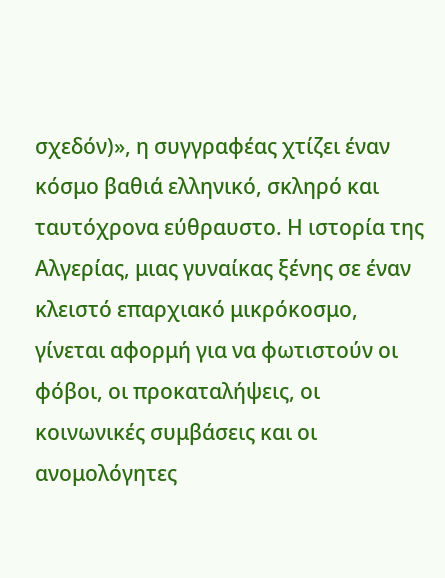σχεδόν)», η συγγραφέας χτίζει έναν κόσμο βαθιά ελληνικό, σκληρό και ταυτόχρονα εύθραυστο. Η ιστορία της Αλγερίας, μιας γυναίκας ξένης σε έναν κλειστό επαρχιακό μικρόκοσμο, γίνεται αφορμή για να φωτιστούν οι φόβοι, οι προκαταλήψεις, οι κοινωνικές συμβάσεις και οι ανομολόγητες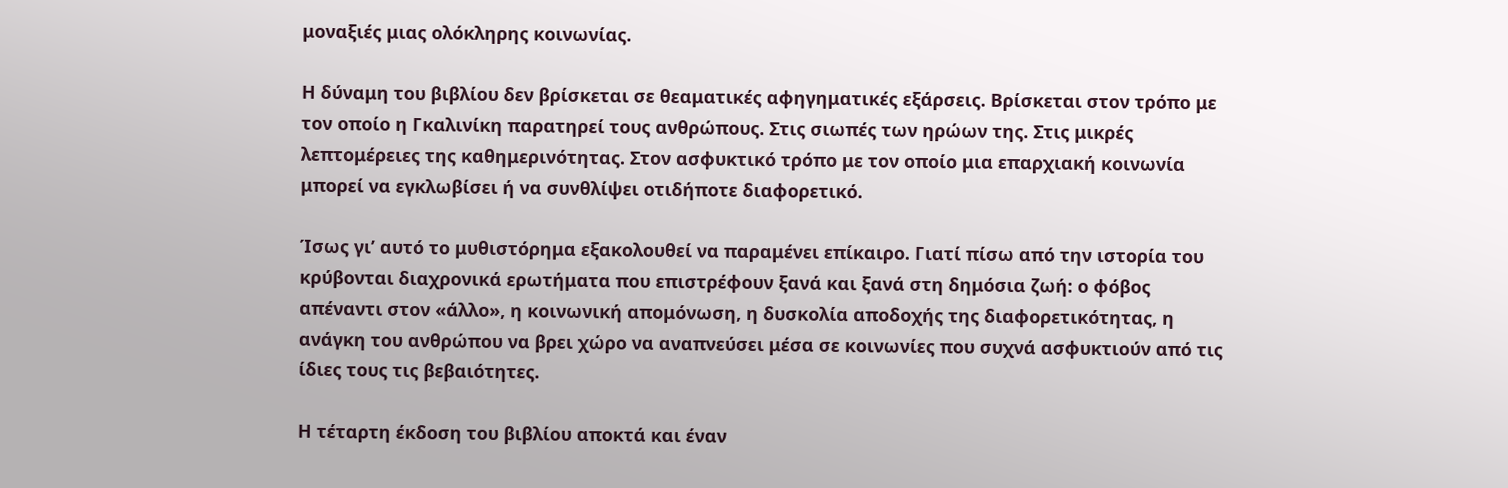μοναξιές μιας ολόκληρης κοινωνίας.

Η δύναμη του βιβλίου δεν βρίσκεται σε θεαματικές αφηγηματικές εξάρσεις. Βρίσκεται στον τρόπο με τον οποίο η Γκαλινίκη παρατηρεί τους ανθρώπους. Στις σιωπές των ηρώων της. Στις μικρές λεπτομέρειες της καθημερινότητας. Στον ασφυκτικό τρόπο με τον οποίο μια επαρχιακή κοινωνία μπορεί να εγκλωβίσει ή να συνθλίψει οτιδήποτε διαφορετικό.

Ίσως γι’ αυτό το μυθιστόρημα εξακολουθεί να παραμένει επίκαιρο. Γιατί πίσω από την ιστορία του κρύβονται διαχρονικά ερωτήματα που επιστρέφουν ξανά και ξανά στη δημόσια ζωή: ο φόβος απέναντι στον «άλλο», η κοινωνική απομόνωση, η δυσκολία αποδοχής της διαφορετικότητας, η ανάγκη του ανθρώπου να βρει χώρο να αναπνεύσει μέσα σε κοινωνίες που συχνά ασφυκτιούν από τις ίδιες τους τις βεβαιότητες.

Η τέταρτη έκδοση του βιβλίου αποκτά και έναν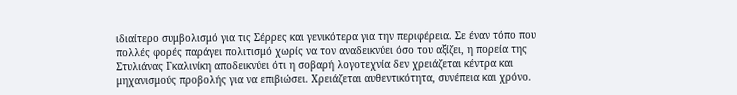ιδιαίτερο συμβολισμό για τις Σέρρες και γενικότερα για την περιφέρεια. Σε έναν τόπο που πολλές φορές παράγει πολιτισμό χωρίς να τον αναδεικνύει όσο του αξίζει, η πορεία της Στυλιάνας Γκαλινίκη αποδεικνύει ότι η σοβαρή λογοτεχνία δεν χρειάζεται κέντρα και μηχανισμούς προβολής για να επιβιώσει. Χρειάζεται αυθεντικότητα, συνέπεια και χρόνο.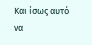Και ίσως αυτό να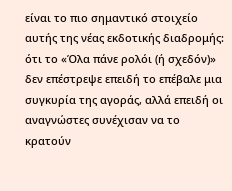είναι το πιο σημαντικό στοιχείο αυτής της νέας εκδοτικής διαδρομής: ότι το «Όλα πάνε ρολόι (ή σχεδόν)» δεν επέστρεψε επειδή το επέβαλε μια συγκυρία της αγοράς, αλλά επειδή οι αναγνώστες συνέχισαν να το κρατούν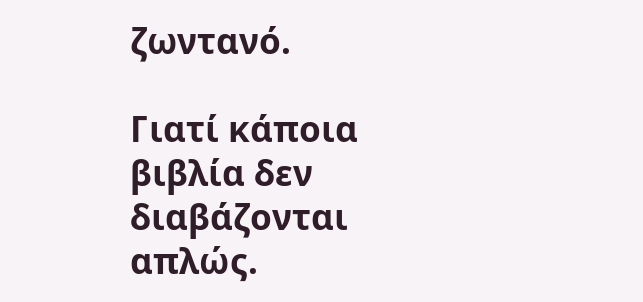ζωντανό.

Γιατί κάποια βιβλία δεν διαβάζονται απλώς.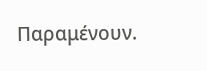Παραμένουν.